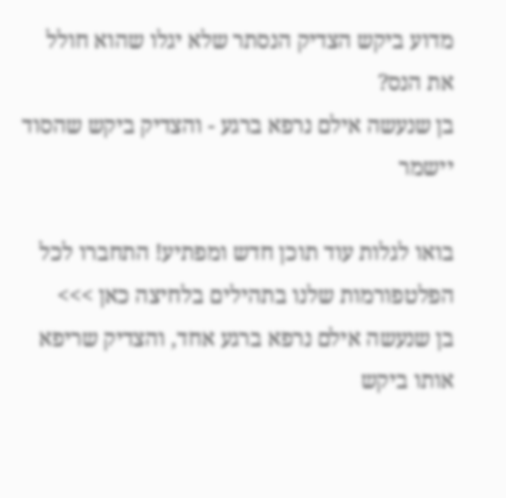מדוע ביקש הצדיק הנסתר שלא יגלו שהוא חולל את הנס?
בן שנעשה אילם נרפא ברגע - והצדיק ביקש שהסוד יישמר

בואו לגלות עוד תוכן חדש ומפתיע! התחברו לכל הפלטפורמות שלנו בתהילים בלחיצה כאן >>>
בן שנעשה אילם נרפא ברגע אחד, והצדיק שריפא אותו ביקש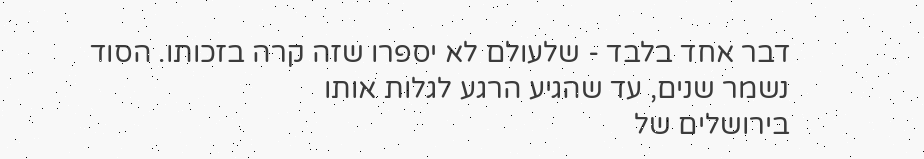דבר אחד בלבד - שלעולם לא יספרו שזה קרה בזכותו. הסוד נשמר שנים, עד שהגיע הרגע לגלות אותו
בירושלים של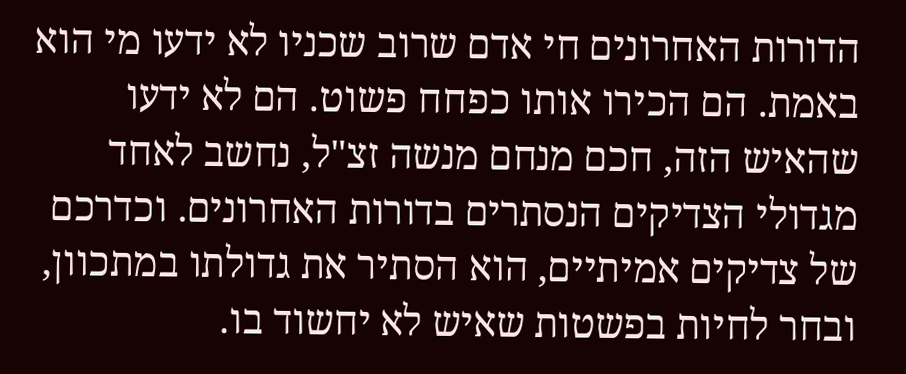הדורות האחרונים חי אדם שרוב שכניו לא ידעו מי הוא באמת. הם הכירו אותו כפחח פשוט. הם לא ידעו שהאיש הזה, חכם מנחם מנשה זצ"ל, נחשב לאחד מגדולי הצדיקים הנסתרים בדורות האחרונים. וכדרכם של צדיקים אמיתיים, הוא הסתיר את גדולתו במתכוון, ובחר לחיות בפשטות שאיש לא יחשוד בו.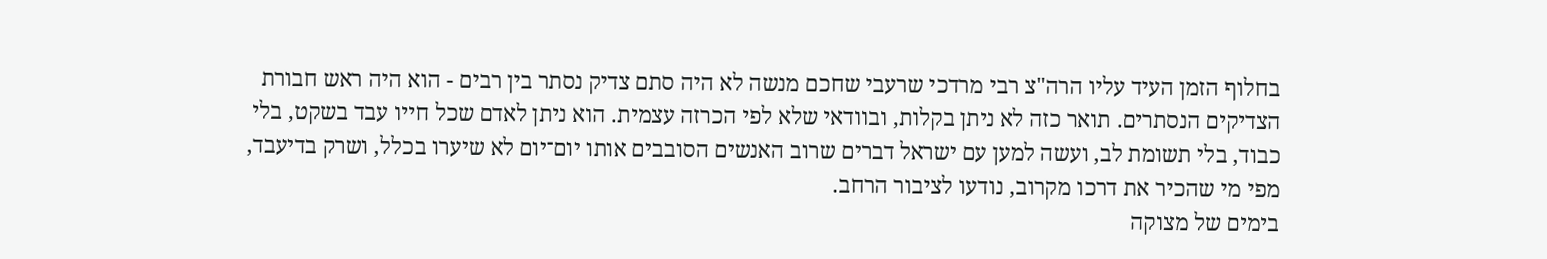בחלוף הזמן העיד עליו הרה"צ רבי מרדכי שרעבי שחכם מנשה לא היה סתם צדיק נסתר בין רבים - הוא היה ראש חבורת הצדיקים הנסתרים. תואר כזה לא ניתן בקלות, ובוודאי שלא לפי הכרזה עצמית. הוא ניתן לאדם שכל חייו עבד בשקט, בלי כבוד, בלי תשומת לב, ועשה למען עם ישראל דברים שרוב האנשים הסובבים אותו יום־יום לא שיערו בכלל, ושרק בדיעבד, מפי מי שהכיר את דרכו מקרוב, נודעו לציבור הרחב.
בימים של מצוקה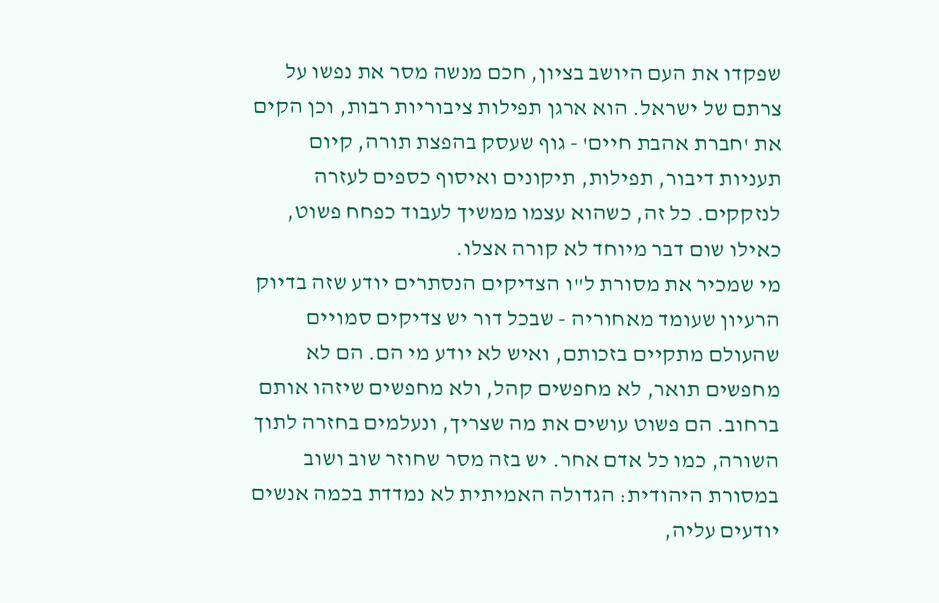שפקדו את העם היושב בציון, חכם מנשה מסר את נפשו על צרתם של ישראל. הוא ארגן תפילות ציבוריות רבות, וכן הקים את 'חברת אהבת חיים' - גוף שעסק בהפצת תורה, קיום תעניות דיבור, תפילות, תיקונים ואיסוף כספים לעזרה לנזקקים. כל זה, כשהוא עצמו ממשיך לעבוד כפחח פשוט, כאילו שום דבר מיוחד לא קורה אצלו.
מי שמכיר את מסורת ל"ו הצדיקים הנסתרים יודע שזה בדיוק הרעיון שעומד מאחוריה - שבכל דור יש צדיקים סמויים שהעולם מתקיים בזכותם, ואיש לא יודע מי הם. הם לא מחפשים תואר, לא מחפשים קהל, ולא מחפשים שיזהו אותם ברחוב. הם פשוט עושים את מה שצריך, ונעלמים בחזרה לתוך השורה, כמו כל אדם אחר. יש בזה מסר שחוזר שוב ושוב במסורת היהודית: הגדולה האמיתית לא נמדדת בכמה אנשים יודעים עליה,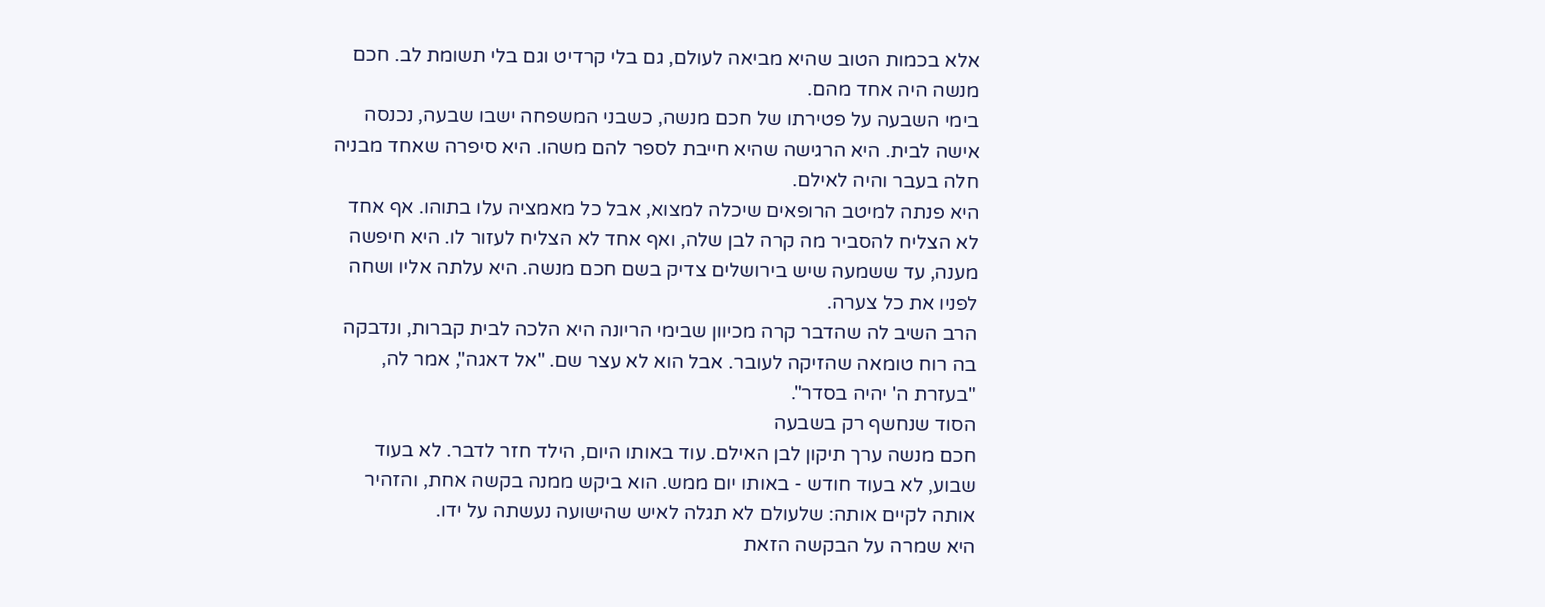אלא בכמות הטוב שהיא מביאה לעולם, גם בלי קרדיט וגם בלי תשומת לב. חכם מנשה היה אחד מהם.
בימי השבעה על פטירתו של חכם מנשה, כשבני המשפחה ישבו שבעה, נכנסה אישה לבית. היא הרגישה שהיא חייבת לספר להם משהו. היא סיפרה שאחד מבניה חלה בעבר והיה לאילם.
היא פנתה למיטב הרופאים שיכלה למצוא, אבל כל מאמציה עלו בתוהו. אף אחד לא הצליח להסביר מה קרה לבן שלה, ואף אחד לא הצליח לעזור לו. היא חיפשה מענה, עד ששמעה שיש בירושלים צדיק בשם חכם מנשה. היא עלתה אליו ושחה לפניו את כל צערה.
הרב השיב לה שהדבר קרה מכיוון שבימי הריונה היא הלכה לבית קברות, ונדבקה בה רוח טומאה שהזיקה לעובר. אבל הוא לא עצר שם. "אל דאגה", אמר לה, "בעזרת ה' יהיה בסדר".
הסוד שנחשף רק בשבעה
חכם מנשה ערך תיקון לבן האילם. עוד באותו היום, הילד חזר לדבר. לא בעוד שבוע, לא בעוד חודש - באותו יום ממש. הוא ביקש ממנה בקשה אחת, והזהיר אותה לקיים אותה: שלעולם לא תגלה לאיש שהישועה נעשתה על ידו.
היא שמרה על הבקשה הזאת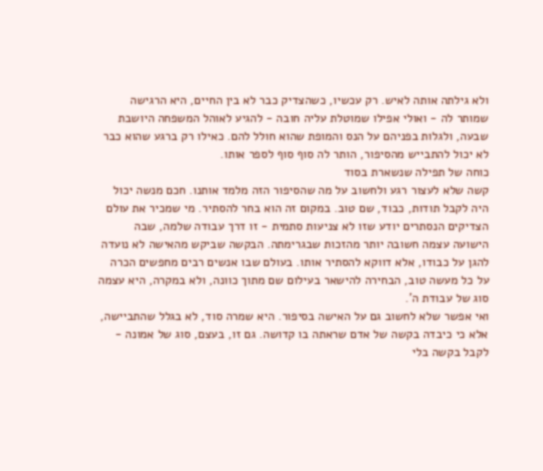ולא גילתה אותה לאיש. רק עכשיו, כשהצדיק כבר לא בין החיים, היא הרגישה שמותר לה - ואולי אפילו שמוטלת עליה חובה - להגיע לאוהל המשפחה היושבת שבעה, ולגלות בפניהם על הנס והמופת שהוא חולל להם. כאילו רק ברגע שהוא כבר לא יכול להתבייש מהסיפור, הותר לה סוף סוף לספר אותו.
כוחה של תפילה שנשארת בסוד
קשה שלא לעצור רגע ולחשוב על מה שהסיפור הזה מלמד אותנו. חכם מנשה יכול היה לקבל תודות, כבוד, שם טוב. במקום זה הוא בחר להסתיר. מי שמכיר את עולם הצדיקים הנסתרים יודע שזו לא צניעות סתמית - זו דרך עבודה שלמה, שבה הישועה עצמה חשובה יותר מהזכות שבגרימתה. הבקשה שביקש מהאישה לא נועדה להגן על כבודו, אלא דווקא להסתיר אותו. בעולם שבו אנשים רבים מחפשים הכרה על כל מעשה טוב, הבחירה להישאר בעילום שם מתוך כוונה, ולא במקרה, היא עצמה סוג של עבודת ה'.
ואי אפשר שלא לחשוב גם על האישה בסיפור. היא שמרה סוד, לא בגלל שהתביישה, אלא כי כיבדה בקשה של אדם שראתה בו קדושה. גם זו, בעצם, סוג של אמונה - לקבל בקשה בלי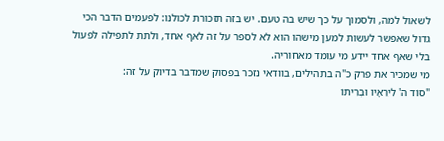לשאול למה, ולסמוך על כך שיש בה טעם. יש בזה תזכורת לכולנו: לפעמים הדבר הכי גדול שאפשר לעשות למען מישהו הוא לא לספר על זה לאף אחד, ולתת לתפילה לפעול בלי שאף אחד יידע מי עומד מאחוריה.
מי שמכיר את פרק כ"ה בתהילים, בוודאי נזכר בפסוק שמדבר בדיוק על זה:
"סוֹד ה' לִירֵאָיו וּבְרִיתוֹ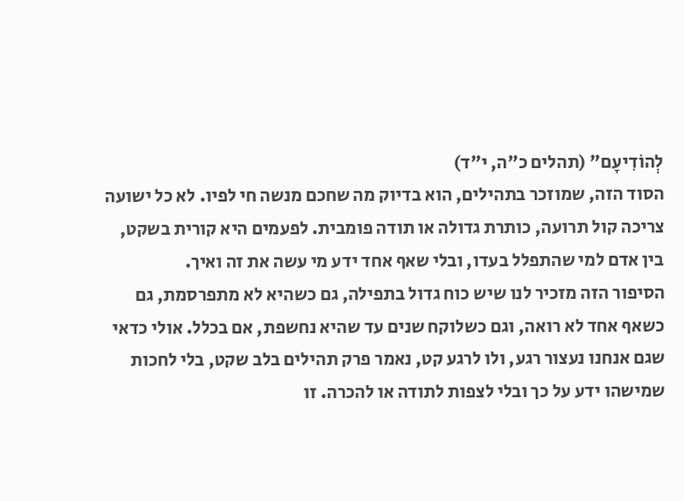לְהוֹדִיעָם" (תהלים כ"ה, י"ד)
הסוד הזה, שמוזכר בתהילים, הוא בדיוק מה שחכם מנשה חי לפיו. לא כל ישועה צריכה קול תרועה, כותרת גדולה או תודה פומבית. לפעמים היא קורית בשקט, בין אדם למי שהתפלל בעדו, ובלי שאף אחד ידע מי עשה את זה ואיך.
הסיפור הזה מזכיר לנו שיש כוח גדול בתפילה, גם כשהיא לא מתפרסמת, גם כשאף אחד לא רואה, וגם כשלוקח שנים עד שהיא נחשפת, אם בכלל. אולי כדאי שגם אנחנו נעצור רגע, ולו לרגע קט, נאמר פרק תהילים בלב שקט, בלי לחכות שמישהו ידע על כך ובלי לצפות לתודה או להכרה. זו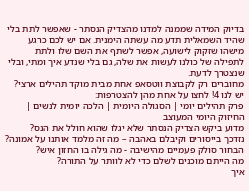בדיוק המידה שממנה למדנו מהצדיק הנסתר - שאפשר לתת בלי שהיד השמאלית תדע מה עשתה הימנית. אם יש לכם כרגע מישהו שזקוק לישועה, אפשר לשתף את השם שלו ולתת לתפילה של כולנו לעשות את שלה, גם בלי שנדע איך ומתי, ובלי שנצטרך לדעת.
מחוברים רק לקבוצת ווטסאפ אחת מבית מוקד תהילים ארצי? יש לנו 4! לחצו על אחת מהן להצטרפות:
פרק תהילים יומי | הסגולה היומית | הלכה יומית לנשים | החיזוק היומי המעוצב
מדוע ביקש הצדיק הנסתר שלא יגלו שהוא חולל את הנס?
נזדכך בייסורים וקיבלם באהבה – מה זה מלמד אותנו על אמונה?
הבחור סולק פעמיים מהישיבה - מה גילה בו החזון איש?
מה הייתם מוכנים לשלם כדי לא לוותר על התורה?
איך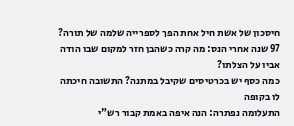חיסכון של אשת חיל אחת הפך לספרייה שלמה של תורה?
97 שנה אחרי הנס: מה קרה כשהבן חזר למקום שבו הודה אביו על הצלתו?
כמה כסף יש בכרטיסים שקיבל במתנה? התשובה חיכתה לו בקופה
התעלומה נפתרה: הנה איפה באמת קבור רש"י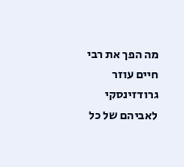מה הפך את רבי חיים עוזר גרודזינסקי לאביהם של כל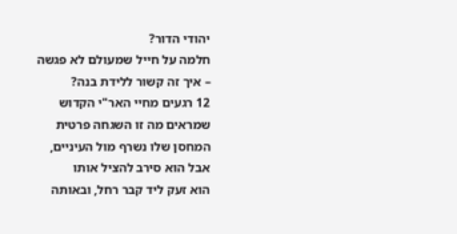יהודי הדור?
חלמה על חייל שמעולם לא פגשה – איך זה קשור ללידת בנה?
12 רגעים מחיי האר"י הקדוש שמראים מה זו השגחה פרטית
המחסן שלו נשרף מול העיניים, אבל הוא סירב להציל אותו
הוא זעק ליד קבר רחל, ובאותה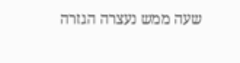שעה ממש נעצרה הגזרה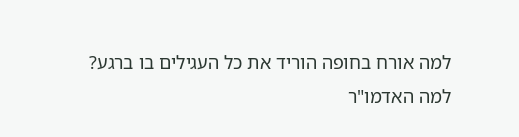למה אורח בחופה הוריד את כל העגילים בו ברגע?
למה האדמו"ר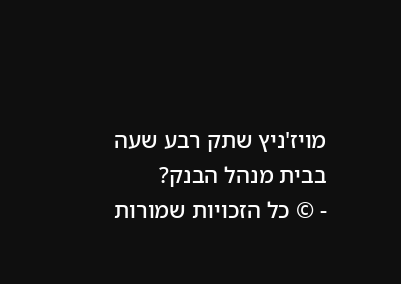מויז'ניץ שתק רבע שעה בבית מנהל הבנק?
- © כל הזכויות שמורות